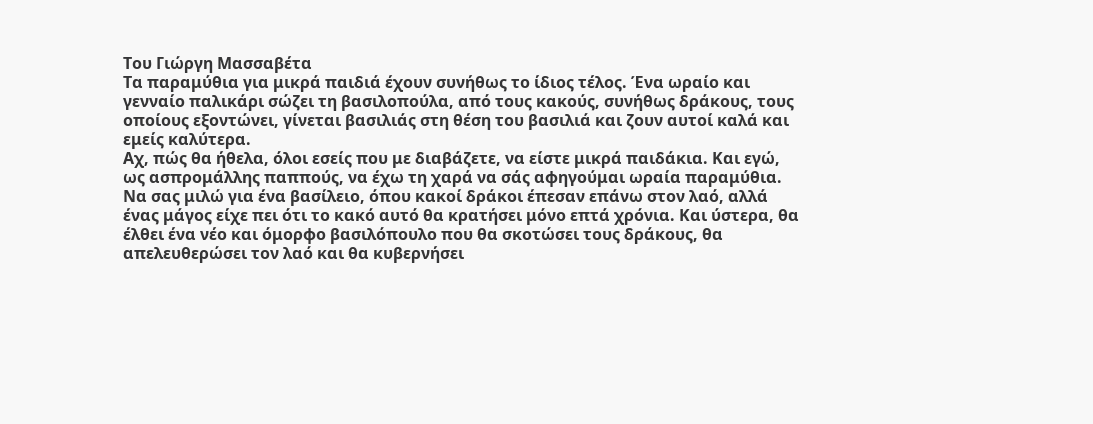Του Γιώργη Μασσαβέτα
Τα παραμύθια για μικρά παιδιά έχουν συνήθως το ίδιος τέλος. Ένα ωραίο και γενναίο παλικάρι σώζει τη βασιλοπούλα, από τους κακούς, συνήθως δράκους, τους οποίους εξοντώνει, γίνεται βασιλιάς στη θέση του βασιλιά και ζουν αυτοί καλά και εμείς καλύτερα.
Αχ, πώς θα ήθελα, όλοι εσείς που με διαβάζετε, να είστε μικρά παιδάκια. Και εγώ, ως ασπρομάλλης παππούς, να έχω τη χαρά να σάς αφηγούμαι ωραία παραμύθια. Να σας μιλώ για ένα βασίλειο, όπου κακοί δράκοι έπεσαν επάνω στον λαό, αλλά ένας μάγος είχε πει ότι το κακό αυτό θα κρατήσει μόνο επτά χρόνια. Και ύστερα, θα έλθει ένα νέο και όμορφο βασιλόπουλο που θα σκοτώσει τους δράκους, θα απελευθερώσει τον λαό και θα κυβερνήσει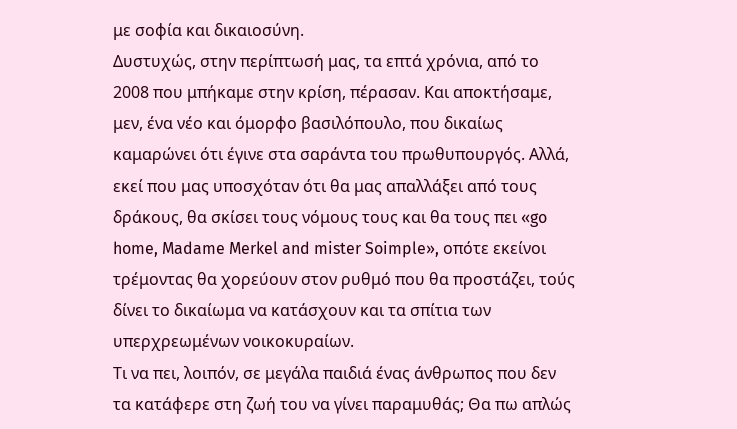με σοφία και δικαιοσύνη.
Δυστυχώς, στην περίπτωσή μας, τα επτά χρόνια, από το 2008 που μπήκαμε στην κρίση, πέρασαν. Και αποκτήσαμε, μεν, ένα νέο και όμορφο βασιλόπουλο, που δικαίως καμαρώνει ότι έγινε στα σαράντα του πρωθυπουργός. Αλλά, εκεί που μας υποσχόταν ότι θα μας απαλλάξει από τους δράκους, θα σκίσει τους νόμους τους και θα τους πει «go home, Madame Merkel and mister Soimple», οπότε εκείνοι τρέμοντας θα χορεύουν στον ρυθμό που θα προστάζει, τούς δίνει το δικαίωμα να κατάσχουν και τα σπίτια των υπερχρεωμένων νοικοκυραίων.
Τι να πει, λοιπόν, σε μεγάλα παιδιά ένας άνθρωπος που δεν τα κατάφερε στη ζωή του να γίνει παραμυθάς; Θα πω απλώς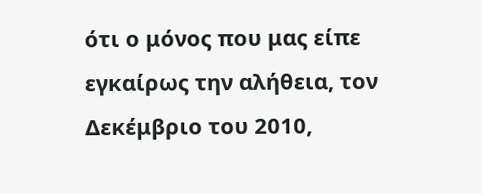ότι ο μόνος που μας είπε εγκαίρως την αλήθεια, τον Δεκέμβριο του 2010,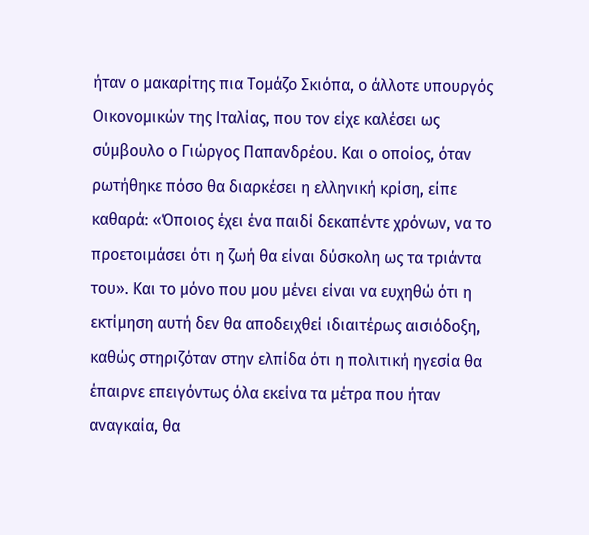ήταν ο μακαρίτης πια Τομάζο Σκιόπα, ο άλλοτε υπουργός Οικονομικών της Ιταλίας, που τον είχε καλέσει ως σύμβουλο ο Γιώργος Παπανδρέου. Και ο οποίος, όταν ρωτήθηκε πόσο θα διαρκέσει η ελληνική κρίση, είπε καθαρά: «Όποιος έχει ένα παιδί δεκαπέντε χρόνων, να το προετοιμάσει ότι η ζωή θα είναι δύσκολη ως τα τριάντα του». Και το μόνο που μου μένει είναι να ευχηθώ ότι η εκτίμηση αυτή δεν θα αποδειχθεί ιδιαιτέρως αισιόδοξη, καθώς στηριζόταν στην ελπίδα ότι η πολιτική ηγεσία θα έπαιρνε επειγόντως όλα εκείνα τα μέτρα που ήταν αναγκαία, θα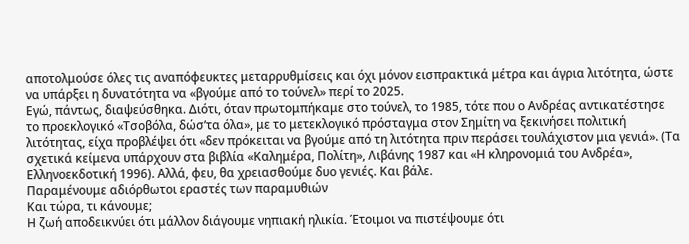αποτολμούσε όλες τις αναπόφευκτες μεταρρυθμίσεις και όχι μόνον εισπρακτικά μέτρα και άγρια λιτότητα, ώστε να υπάρξει η δυνατότητα να «βγούμε από το τούνελ» περί το 2025.
Εγώ, πάντως, διαψεύσθηκα. Διότι, όταν πρωτομπήκαμε στο τούνελ, το 1985, τότε που ο Ανδρέας αντικατέστησε το προεκλογικό «Τσοβόλα, δώσ’τα όλα», με το μετεκλογικό πρόσταγμα στον Σημίτη να ξεκινήσει πολιτική λιτότητας, είχα προβλέψει ότι «δεν πρόκειται να βγούμε από τη λιτότητα πριν περάσει τουλάχιστον μια γενιά». (Τα σχετικά κείμενα υπάρχουν στα βιβλία «Καλημέρα, Πολίτη», Λιβάνης 1987 και «Η κληρονομιά του Ανδρέα», Ελληνοεκδοτική 1996). Αλλά, φευ, θα χρειασθούμε δυο γενιές. Και βάλε.
Παραμένουμε αδιόρθωτοι εραστές των παραμυθιών
Και τώρα, τι κάνουμε;
Η ζωή αποδεικνύει ότι μάλλον διάγουμε νηπιακή ηλικία. Έτοιμοι να πιστέψουμε ότι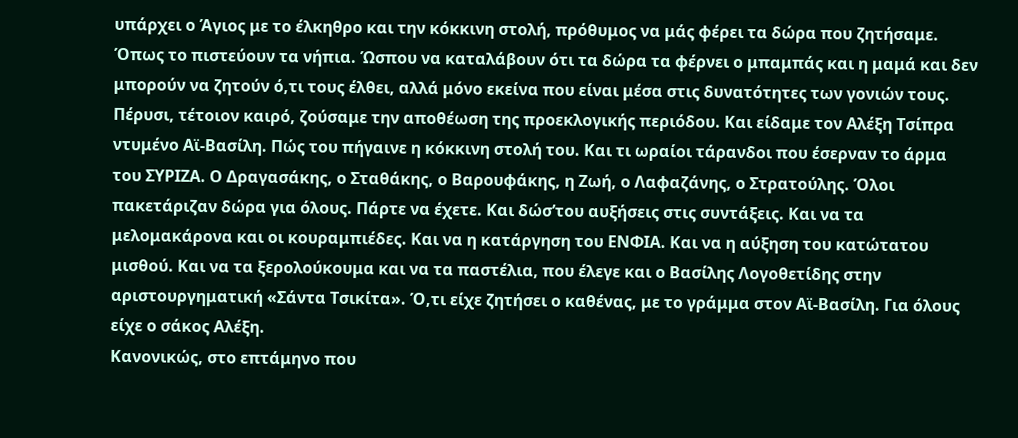υπάρχει ο Άγιος με το έλκηθρο και την κόκκινη στολή, πρόθυμος να μάς φέρει τα δώρα που ζητήσαμε. Όπως το πιστεύουν τα νήπια. Ώσπου να καταλάβουν ότι τα δώρα τα φέρνει ο μπαμπάς και η μαμά και δεν μπορούν να ζητούν ό,τι τους έλθει, αλλά μόνο εκείνα που είναι μέσα στις δυνατότητες των γονιών τους.
Πέρυσι, τέτοιον καιρό, ζούσαμε την αποθέωση της προεκλογικής περιόδου. Και είδαμε τον Αλέξη Τσίπρα ντυμένο Αϊ-Βασίλη. Πώς του πήγαινε η κόκκινη στολή του. Και τι ωραίοι τάρανδοι που έσερναν το άρμα του ΣΥΡΙΖΑ. Ο Δραγασάκης, ο Σταθάκης, ο Βαρουφάκης, η Ζωή, ο Λαφαζάνης, ο Στρατούλης. Όλοι πακετάριζαν δώρα για όλους. Πάρτε να έχετε. Και δώσ’του αυξήσεις στις συντάξεις. Και να τα μελομακάρονα και οι κουραμπιέδες. Και να η κατάργηση του ΕΝΦΙΑ. Και να η αύξηση του κατώτατου μισθού. Και να τα ξερολούκουμα και να τα παστέλια, που έλεγε και ο Βασίλης Λογοθετίδης στην αριστουργηματική «Σάντα Τσικίτα». Ό,τι είχε ζητήσει ο καθένας, με το γράμμα στον Αϊ-Βασίλη. Για όλους είχε ο σάκος Αλέξη.
Κανονικώς, στο επτάμηνο που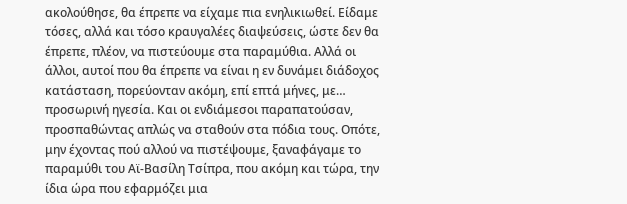ακολούθησε, θα έπρεπε να είχαμε πια ενηλικιωθεί. Είδαμε τόσες, αλλά και τόσο κραυγαλέες διαψεύσεις, ώστε δεν θα έπρεπε, πλέον, να πιστεύουμε στα παραμύθια. Αλλά οι άλλοι, αυτοί που θα έπρεπε να είναι η εν δυνάμει διάδοχος κατάσταση, πορεύονταν ακόμη, επί επτά μήνες, με… προσωρινή ηγεσία. Και οι ενδιάμεσοι παραπατούσαν, προσπαθώντας απλώς να σταθούν στα πόδια τους. Οπότε, μην έχοντας πού αλλού να πιστέψουμε, ξαναφάγαμε το παραμύθι του Αϊ-Βασίλη Τσίπρα, που ακόμη και τώρα, την ίδια ώρα που εφαρμόζει μια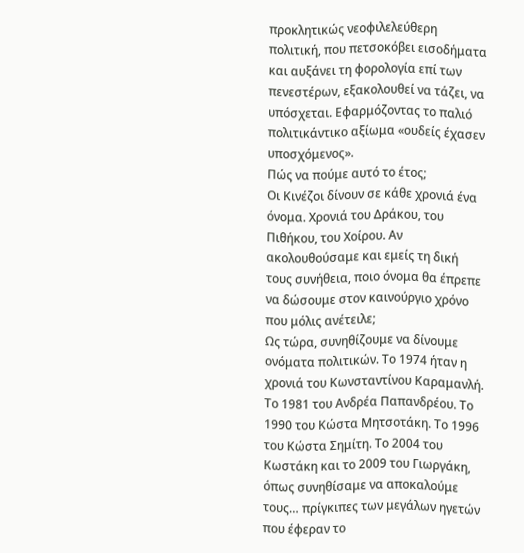προκλητικώς νεοφιλελεύθερη πολιτική, που πετσοκόβει εισοδήματα και αυξάνει τη φορολογία επί των πενεστέρων, εξακολουθεί να τάζει, να υπόσχεται. Εφαρμόζοντας το παλιό πολιτικάντικο αξίωμα «ουδείς έχασεν υποσχόμενος».
Πώς να πούμε αυτό το έτος;
Οι Κινέζοι δίνουν σε κάθε χρονιά ένα όνομα. Χρονιά του Δράκου, του Πιθήκου, του Χοίρου. Αν ακολουθούσαμε και εμείς τη δική τους συνήθεια, ποιο όνομα θα έπρεπε να δώσουμε στον καινούργιο χρόνο που μόλις ανέτειλε;
Ως τώρα, συνηθίζουμε να δίνουμε ονόματα πολιτικών. Το 1974 ήταν η χρονιά του Κωνσταντίνου Καραμανλή. Το 1981 του Ανδρέα Παπανδρέου. Το 1990 του Κώστα Μητσοτάκη. Το 1996 του Κώστα Σημίτη. Το 2004 του Κωστάκη και το 2009 του Γιωργάκη, όπως συνηθίσαμε να αποκαλούμε τους… πρίγκιπες των μεγάλων ηγετών που έφεραν το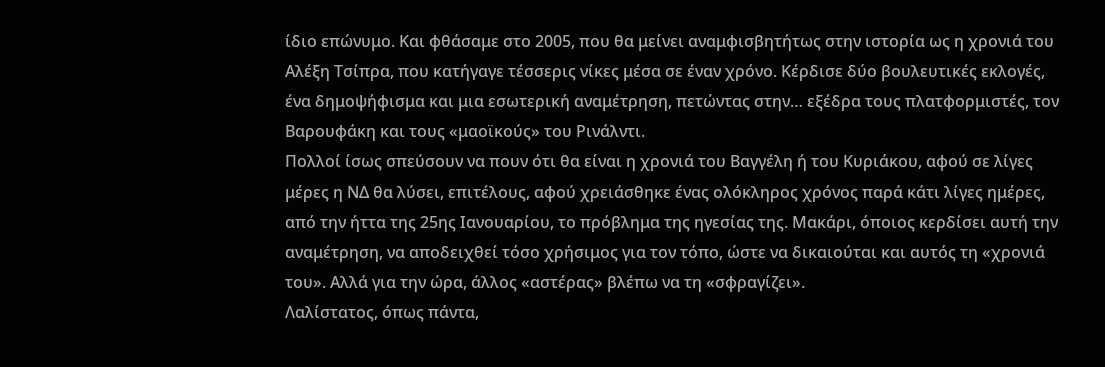ίδιο επώνυμο. Και φθάσαμε στο 2005, που θα μείνει αναμφισβητήτως στην ιστορία ως η χρονιά του Αλέξη Τσίπρα, που κατήγαγε τέσσερις νίκες μέσα σε έναν χρόνο. Κέρδισε δύο βουλευτικές εκλογές, ένα δημοψήφισμα και μια εσωτερική αναμέτρηση, πετώντας στην… εξέδρα τους πλατφορμιστές, τον Βαρουφάκη και τους «μαοϊκούς» του Ρινάλντι.
Πολλοί ίσως σπεύσουν να πουν ότι θα είναι η χρονιά του Βαγγέλη ή του Κυριάκου, αφού σε λίγες μέρες η ΝΔ θα λύσει, επιτέλους, αφού χρειάσθηκε ένας ολόκληρος χρόνος παρά κάτι λίγες ημέρες, από την ήττα της 25ης Ιανουαρίου, το πρόβλημα της ηγεσίας της. Μακάρι, όποιος κερδίσει αυτή την αναμέτρηση, να αποδειχθεί τόσο χρήσιμος για τον τόπο, ώστε να δικαιούται και αυτός τη «χρονιά του». Αλλά για την ώρα, άλλος «αστέρας» βλέπω να τη «σφραγίζει».
Λαλίστατος, όπως πάντα,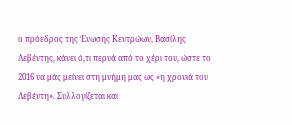ο πρόεδρος της Ένωσης Κεντρώων, Βασίλης Λεβέντης, κάνει ό,τι περνά από το χέρι του, ώστε το 2016 να μάς μείνει στη μνήμη μας ως «η χρονιά του Λεβέντη». Συλλογίζεται και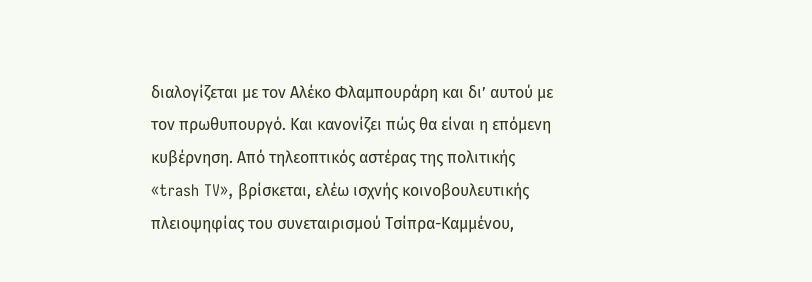διαλογίζεται με τον Αλέκο Φλαμπουράρη και δι’ αυτού με τον πρωθυπουργό. Και κανονίζει πώς θα είναι η επόμενη κυβέρνηση. Από τηλεοπτικός αστέρας της πολιτικής «trash TV», βρίσκεται, ελέω ισχνής κοινοβουλευτικής πλειοψηφίας του συνεταιρισμού Τσίπρα-Καμμένου,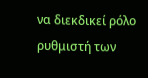να διεκδικεί ρόλο ρυθμιστή των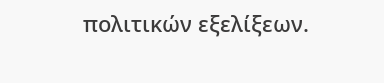πολιτικών εξελίξεων.